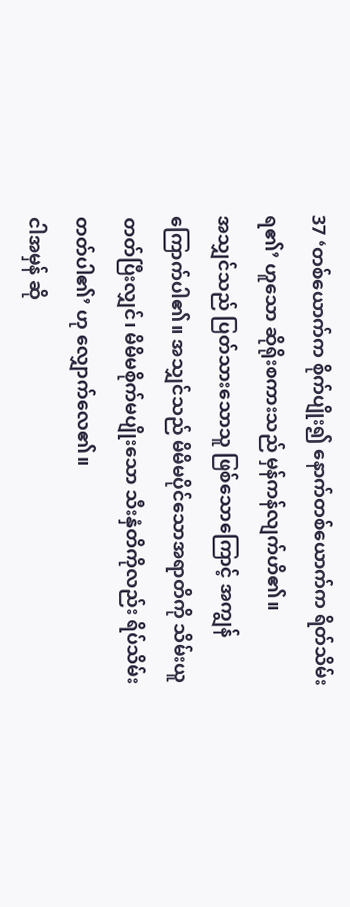37 ‘တစ်ယောက်က စိုက်ပျိုး၍ နောက်တစ်ယောက်က ရိတ်သိမ်းရ၏’ ဟူသော ဆိုရိုးစကားသည် မှန်ကန်လျက်ဟိ၏။
အသျှင်သည် ပြတ်သားသောသူ ဖြစ်သောကြောင့် အကျွန်ကြောက်ပါ၏။ အသျှင်သည် မိမိမပိုင်သောအရာတိကို သိမ်းယူတတ်ပြီးလျှင်၊ မိမိမစိုက်မပျိုးသော သီးနှံတိကိုလည်း ရိပ်သိမ်းတတ်ပါ၏’ ဟု လျှောက်လေ၏။
ငါအမှန် ဆို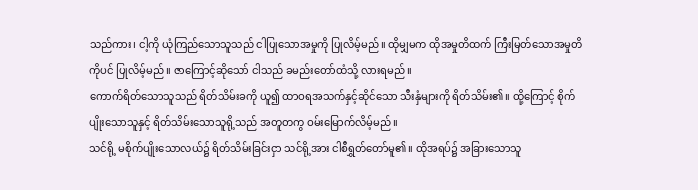သည်ကား၊ ငါ့ကို ယုံကြည်သောသူသည် ငါပြုသောအမှုကို ပြုလိမ့်မည်။ ထိုမျှမက ထိုအမှုတိထက် ကြီးမြတ်သောအမှုတိကိုပင် ပြုလိမ့်မည်။ ဇာကြောင့်ဆိုသော် ငါသည် ခမည်းတော်ထံသို့ လားရမည်။
ကောက်ရိတ်သောသူသည် ရိတ်သိမ်းခကို ယူ၍ ထာဝရအသက်နှင့်ဆိုင်သော သီးနှံများကို ရိတ်သိမ်း၏။ ထို့ကြောင့် စိုက်ပျိုးသောသူနှင့် ရိတ်သိမ်းသောသူရို့သည် အတူတကွ ဝမ်းမြောက်လိမ့်မည်။
သင်ရို့ မစိုက်ပျိုးသောလယ်၌ ရိတ်သိမ်းခြင်းငှာ သင်ရို့အား ငါစီရွှတ်တော်မူ၏။ ထိုအရပ်၌ အခြားသောသူ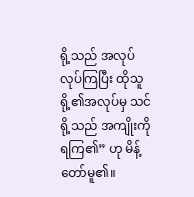ရို့သည် အလုပ်လုပ်ကြပြီး ထိုသူရို့၏အလုပ်မှ သင်ရို့သည် အကျိုးကို ရကြ၏” ဟု မိန့်တော်မူ၏။